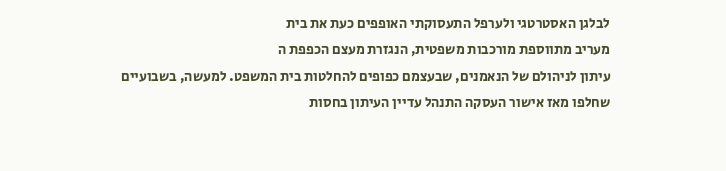לבלגן האסטרטגי ולערפל התעסוקתי האופפים כעת את בית
מעריב מתווספת מורכבות משפטית, הנגזרת מעצם הכפפת ה
עיתון לניהולם של הנאמנים, שבעצמם כפופים להחלטות בית המשפט. למעשה, בשבועיים שחלפו מאז אישור העסקה התנהל עדיין העיתון בחסות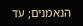הנאמנים; עד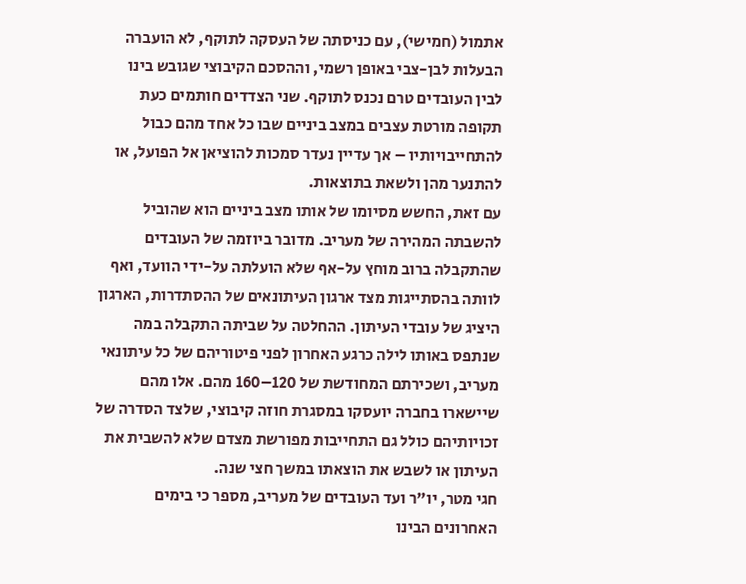אתמול (חמישי), עם כניסתה של העסקה לתוקף, לא הועברה הבעלות לבן-צבי באופן רשמי, וההסכם הקיבוצי שגובש בינו לבין העובדים טרם נכנס לתוקף. שני הצדדים חותמים כעת תקופה מורטת עצבים במצב ביניים שבו כל אחד מהם כבול להתחייבויותיו – אך עדיין נעדר סמכות להוציאן אל הפועל, או להתנער מהן ולשאת בתוצאות.
עם זאת, החשש מסיומו של אותו מצב ביניים הוא שהוביל להשבתה המהירה של מעריב. מדובר ביוזמה של העובדים שהתקבלה ברוב מוחץ על-אף שלא הועלתה על-ידי הוועד, ואף לוותה בהסתייגות מצד ארגון העיתונאים של ההסתדרות, הארגון היציג של עובדי העיתון. ההחלטה על שביתה התקבלה במה שנתפס באותו לילה כרגע האחרון לפני פיטוריהם של כל עיתונאי מעריב, ושכירתם המחודשת של 120–160 מהם. אלו מהם שיישארו בחברה יועסקו במסגרת חוזה קיבוצי, שלצד הסדרה של זכויותיהם כולל גם התחייבות מפורשת מצדם שלא להשבית את העיתון או לשבש את הוצאתו במשך חצי שנה.
חגי מטר, יו"ר ועד העובדים של מעריב, מספר כי בימים האחרונים הבינו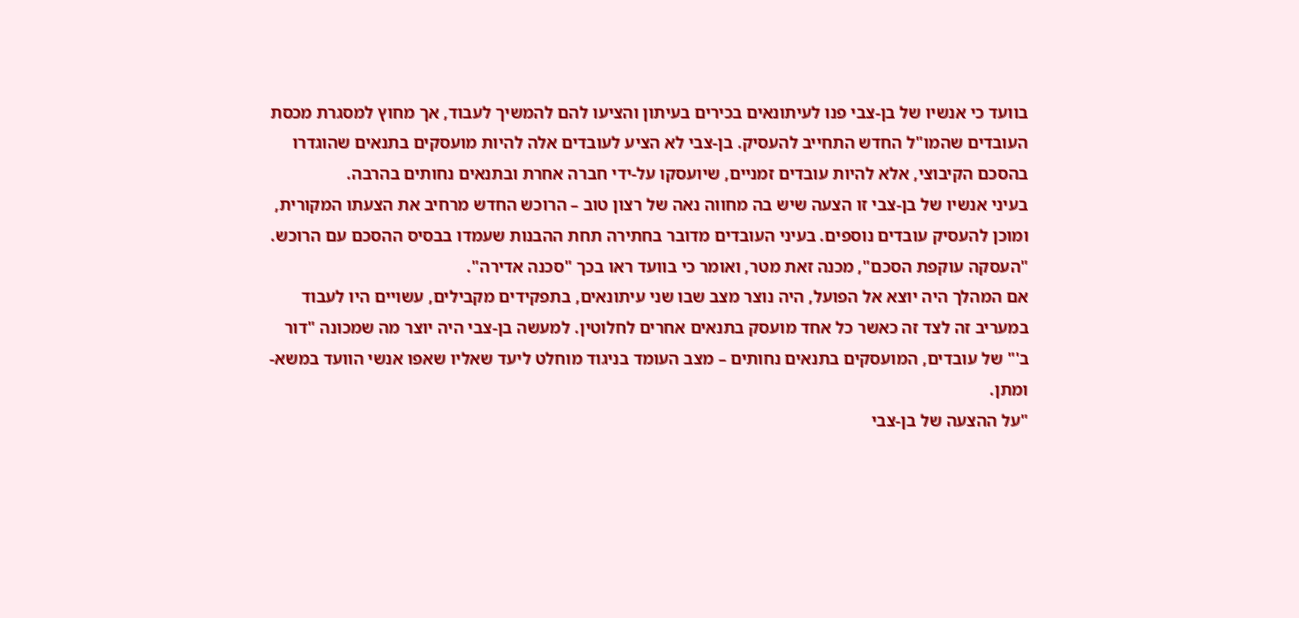בוועד כי אנשיו של בן-צבי פנו לעיתונאים בכירים בעיתון והציעו להם להמשיך לעבוד, אך מחוץ למסגרת מכסת העובדים שהמו"ל החדש התחייב להעסיק. בן-צבי לא הציע לעובדים אלה להיות מועסקים בתנאים שהוגדרו בהסכם הקיבוצי, אלא להיות עובדים זמניים, שיועסקו על-ידי חברה אחרת ובתנאים נחותים בהרבה.
בעיני אנשיו של בן-צבי זו הצעה שיש בה מחווה נאה של רצון טוב – הרוכש החדש מרחיב את הצעתו המקורית, ומוכן להעסיק עובדים נוספים. בעיני העובדים מדובר בחתירה תחת ההבנות שעמדו בבסיס ההסכם עם הרוכש. "העסקה עוקפת הסכם", מכנה זאת מטר, ואומר כי בוועד ראו בכך "סכנה אדירה".
אם המהלך היה יוצא אל הפועל, היה נוצר מצב שבו שני עיתונאים, בתפקידים מקבילים, עשויים היו לעבוד במעריב זה לצד זה כאשר כל אחד מועסק בתנאים אחרים לחלוטין. למעשה בן-צבי היה יוצר מה שמכונה "דור ב'" של עובדים, המועסקים בתנאים נחותים – מצב העומד בניגוד מוחלט ליעד שאליו שאפו אנשי הוועד במשא-ומתן.
"על ההצעה של בן-צבי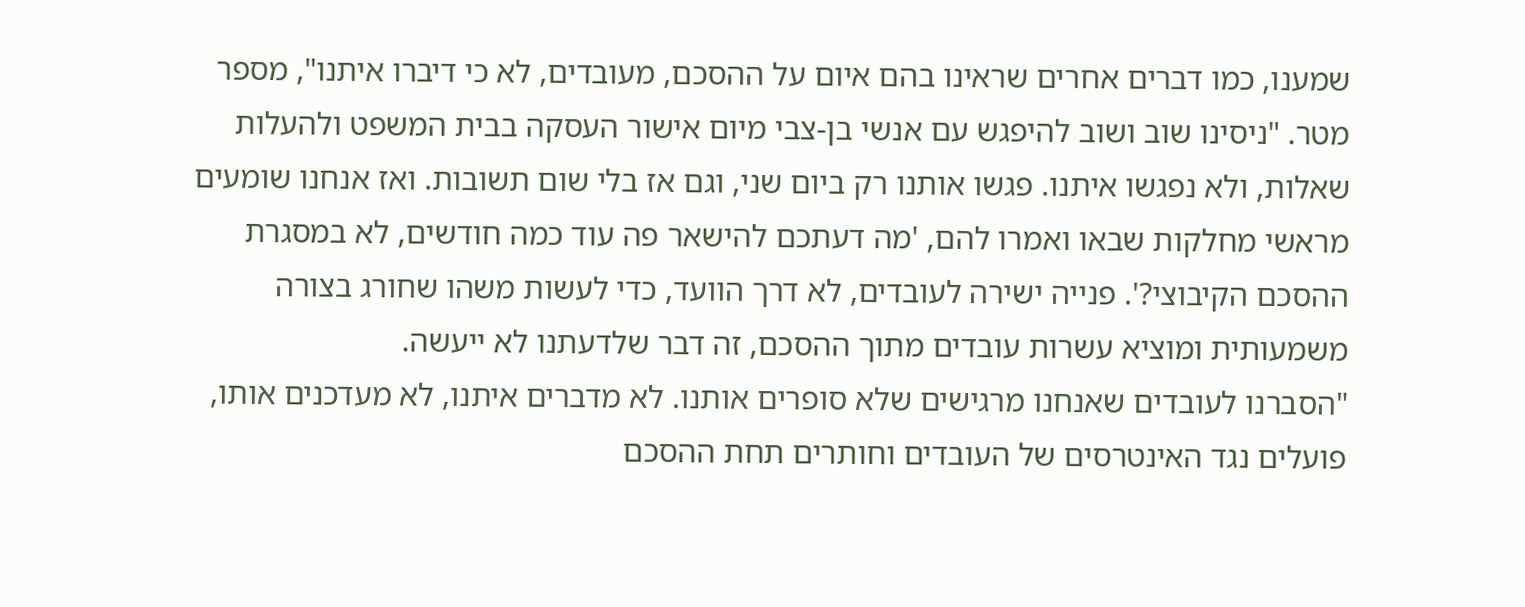שמענו, כמו דברים אחרים שראינו בהם איום על ההסכם, מעובדים, לא כי דיברו איתנו", מספר מטר. "ניסינו שוב ושוב להיפגש עם אנשי בן-צבי מיום אישור העסקה בבית המשפט ולהעלות שאלות, ולא נפגשו איתנו. פגשו אותנו רק ביום שני, וגם אז בלי שום תשובות. ואז אנחנו שומעים מראשי מחלקות שבאו ואמרו להם, 'מה דעתכם להישאר פה עוד כמה חודשים, לא במסגרת ההסכם הקיבוצי?'. פנייה ישירה לעובדים, לא דרך הוועד, כדי לעשות משהו שחורג בצורה משמעותית ומוציא עשרות עובדים מתוך ההסכם, זה דבר שלדעתנו לא ייעשה.
"הסברנו לעובדים שאנחנו מרגישים שלא סופרים אותנו. לא מדברים איתנו, לא מעדכנים אותו, פועלים נגד האינטרסים של העובדים וחותרים תחת ההסכם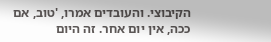הקיבוצי. והעובדים אמרו, 'טוב, אם ככה, אין יום אחר. זה היום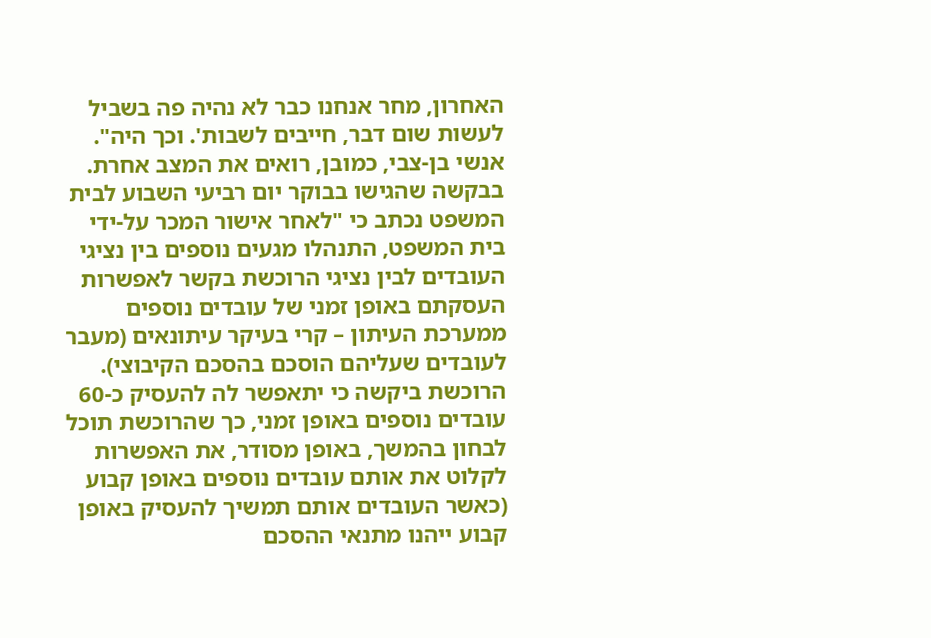האחרון, מחר אנחנו כבר לא נהיה פה בשביל לעשות שום דבר, חייבים לשבות'. וכך היה".
אנשי בן-צבי, כמובן, רואים את המצב אחרת. בבקשה שהגישו בבוקר יום רביעי השבוע לבית המשפט נכתב כי "לאחר אישור המכר על-ידי בית המשפט, התנהלו מגעים נוספים בין נציגי העובדים לבין נציגי הרוכשת בקשר לאפשרות העסקתם באופן זמני של עובדים נוספים ממערכת העיתון – קרי בעיקר עיתונאים (מעבר לעובדים שעליהם הוסכם בהסכם הקיבוצי). הרוכשת ביקשה כי יתאפשר לה להעסיק כ-60 עובדים נוספים באופן זמני, כך שהרוכשת תוכל לבחון בהמשך, באופן מסודר, את האפשרות לקלוט את אותם עובדים נוספים באופן קבוע (כאשר העובדים אותם תמשיך להעסיק באופן קבוע ייהנו מתנאי ההסכם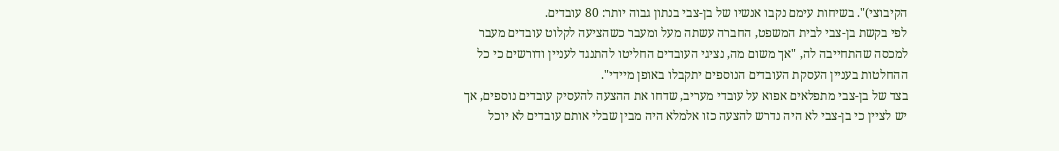הקיבוצי)". בשיחות עימם נקבו אנשיו של בן-צבי בנתון גבוה יותר: 80 עובדים.
לפי בקשת בן-צבי לבית המשפט, החברה עשתה מעל ומעבר כשהציעה לקלוט עובדים מעבר למכסה שהתחייבה לה, "אך משום מה, נציגי העובדים החליטו להתנגד לעניין ודורשים כי כל ההחלטות בעניין העסקת העובדים הנוספים יתקבלו באופן מיידי".
בצד של בן-צבי מתפלאים אפוא על עובדי מעריב, שדחו את ההצעה להעסיק עובדים נוספים, אך יש לציין כי בן-צבי לא היה נדרש להצעה כזו אלמלא היה מבין שבלי אותם עובדים לא יוכל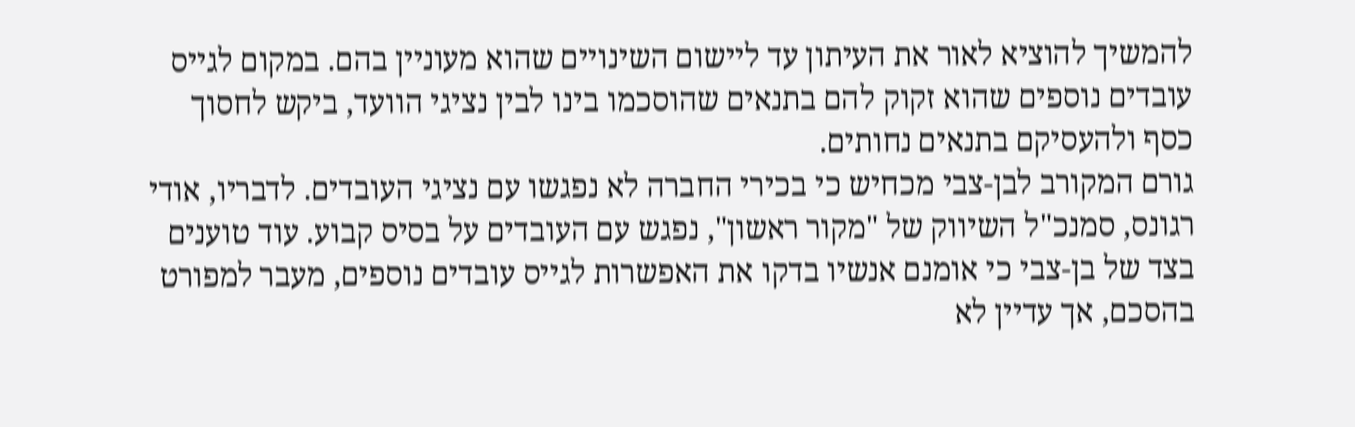להמשיך להוציא לאור את העיתון עד ליישום השינויים שהוא מעוניין בהם. במקום לגייס עובדים נוספים שהוא זקוק להם בתנאים שהוסכמו בינו לבין נציגי הוועד, ביקש לחסוך כסף ולהעסיקם בתנאים נחותים.
גורם המקורב לבן-צבי מכחיש כי בכירי החברה לא נפגשו עם נציגי העובדים. לדבריו, אודי רגונס, סמנכ"ל השיווק של "מקור ראשון", נפגש עם העובדים על בסיס קבוע. עוד טוענים בצד של בן-צבי כי אומנם אנשיו בדקו את האפשרות לגייס עובדים נוספים, מעבר למפורט בהסכם, אך עדיין לא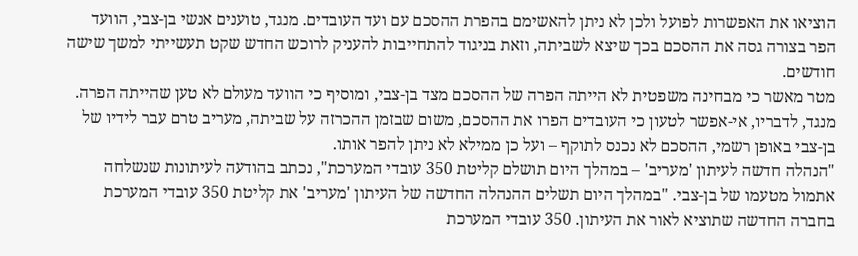הוציאו את האפשרות לפועל ולכן לא ניתן להאשימם בהפרת ההסכם עם ועד העובדים. מנגד, טוענים אנשי בן-צבי, הוועד הפר בצורה גסה את ההסכם בכך שיצא לשביתה, וזאת בניגוד להתחייבות להעניק לרוכש החדש שקט תעשייתי למשך שישה חודשים.
מטר מאשר כי מבחינה משפטית לא הייתה הפרה של ההסכם מצד בן-צבי, ומוסיף כי הוועד מעולם לא טען שהייתה הפרה. מנגד, לדבריו, אי-אפשר לטעון כי העובדים הפרו את ההסכם, משום שבזמן ההכרזה על שביתה, מעריב טרם עבר לידיו של בן-צבי באופן רשמי, ההסכם לא נכנס לתוקף – ועל כן ממילא לא ניתן להפר אותו.
"הנהלה חדשה לעיתון 'מעריב' – במהלך היום תושלם קליטת 350 עובדי המערכת", נכתב בהודעה לעיתונות שנשלחה אתמול מטעמו של בן-צבי. "במהלך היום תשלים ההנהלה החדשה של העיתון 'מעריב' את קליטת 350 עובדי המערכת בחברה החדשה שתוציא לאור את העיתון. 350 עובדי המערכת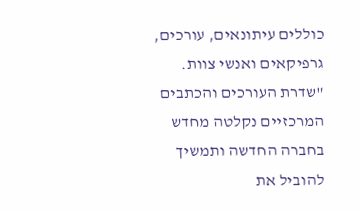כוללים עיתונאים, עורכים, גרפיקאים ואנשי צוות.
"שדרת העורכים והכתבים המרכזיים נקלטה מחדש בחברה החדשה ותמשיך להוביל את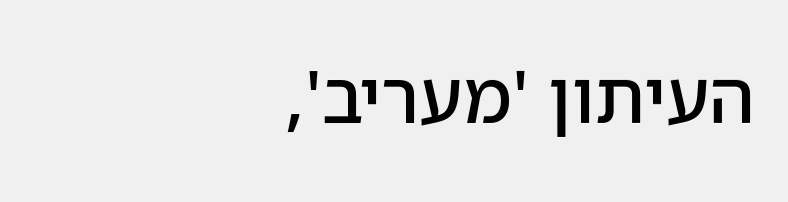העיתון 'מעריב',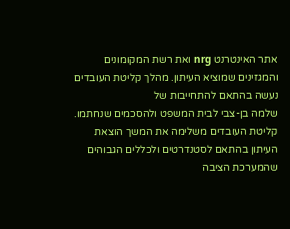אתר האינטרנט nrg ואת רשת המקומונים והמגזינים שמוציא העיתון. מהלך קליטת העובדים נעשה בהתאם להתחייבות של
שלמה בן-צבי לבית המשפט ולהסכמים שנחתמו. קליטת העובדים משלימה את המשך הוצאת העיתון בהתאם לסטנדרטים ולכללים הגבוהים שהמערכת הציבה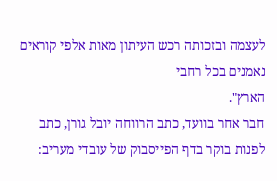לעצמה ובזכותה רכש העיתון מאות אלפי קוראים נאמנים בכל רחבי
הארץ".
חבר אחר בוועד, כתב הרווחה יובל גורן, כתב לפנות בוקר בדף הפייסבוק של עובדי מעריב: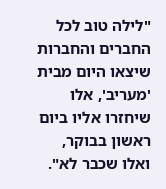"לילה טוב לכל החברים והחברות שיצאו היום מבית 'מעריב', אלו שיחזרו אליו ביום ראשון בבוקר, ואלו שכבר לא".